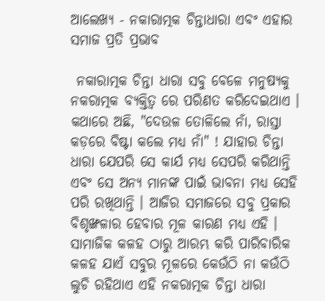ଆଲେଖ୍ୟ - ନକାରାତ୍ମକ ଚିନ୍ତାଧାରା ଏବଂ ଏହାର ସମାଜ ପ୍ରତି ପ୍ରଭାବ

 ନକାରାତ୍ମକ ଚିନ୍ତା ଧାରା ସବୁ ବେଳେ ମନୁଷ୍ୟକୁ ନକରାତ୍ମକ ବ୍ୟକ୍ତିତ୍ଵ ରେ ପରିଣତ କରିଦେଇଥାଏ । କଥାରେ ଅଛି, "ଦେଉଳ ତୋଳିଲେ ନାଁ, ରାସ୍ତା କଡ଼ରେ ବିଷ୍ଟା କଲେ ମଧ୍ୟ ନାଁ" ! ଯାହାର ଚିନ୍ତା ଧାରା ଯେପରି ସେ କାର୍ଯ ମଧ୍ୟ ସେପରି କରିଥାନ୍ତି  ଏବଂ ସେ ଅନ୍ୟ ମାନଙ୍କ ପାଇଁ ଭାବନା ମଧ୍ଯ ସେହି ପରି ରଖିଥାନ୍ତି । ଆଜିର ସମାଜରେ ସବୁ ପ୍ରକାର ବିଶୃଙ୍ଖଳାର ହେବାର ମୂଳ କାରଣ ମଧ୍ୟ ଏହି । ସାମାଜିକ କଳହ ଠାରୁ ଆରମ୍ଭ କରି ପାରିବାରିକ କଳହ ଯାଏଁ ସବୁର ମୂଳରେ କେଉଁଠି ନା କଉଁଠି ଲୁଚି ରହିଥାଏ ଏହି ନକରାତ୍ମକ ଚିନ୍ତା ଧାରା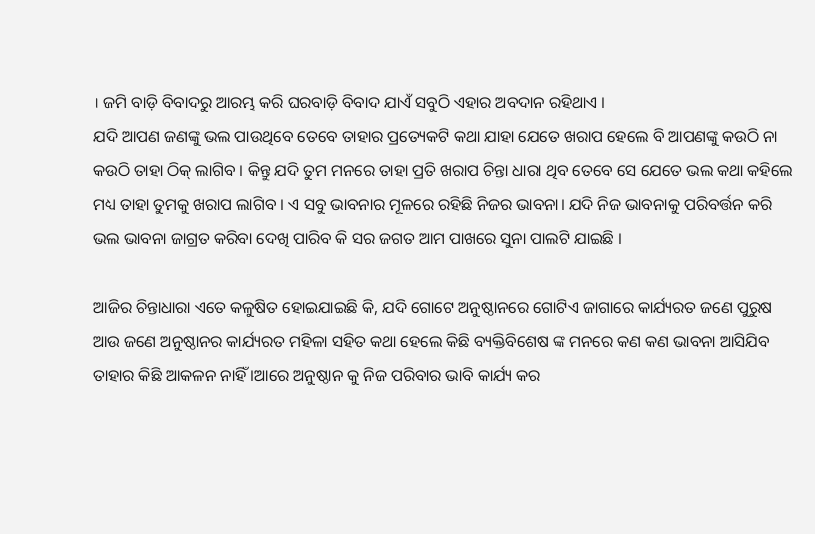। ଜମି ବାଡ଼ି ବିବାଦରୁ ଆରମ୍ଭ କରି ଘରବାଡ଼ି ବିବାଦ ଯାଏଁ ସବୁଠି ଏହାର ଅବଦାନ ରହିଥାଏ ।
ଯଦି ଆପଣ ଜଣଙ୍କୁ ଭଲ ପାଉଥିବେ ତେବେ ତାହାର ପ୍ରତ୍ୟେକଟି କଥା ଯାହା ଯେତେ ଖରାପ ହେଲେ ବି ଆପଣଙ୍କୁ କଉଠି ନା କଉଠି ତାହା ଠିକ୍ ଲାଗିବ । କିନ୍ତୁ ଯଦି ତୁମ ମନରେ ତାହା ପ୍ରତି ଖରାପ ଚିନ୍ତା ଧାରା ଥିବ ତେବେ ସେ ଯେତେ ଭଲ କଥା କହିଲେ ମଧ୍ୟ ତାହା ତୁମକୁ ଖରାପ ଲାଗିବ । ଏ ସବୁ ଭାବନାର ମୂଳରେ ରହିଛି ନିଜର ଭାବନା। ଯଦି ନିଜ ଭାବନାକୁ ପରିବର୍ତ୍ତନ କରି ଭଲ ଭାବନା ଜାଗ୍ରତ କରିବା ଦେଖି ପାରିବ କି ସର ଜଗତ ଆମ ପାଖରେ ସୁନା ପାଲଟି ଯାଇଛି ।

ଆଜିର ଚିନ୍ତାଧାରା ଏତେ କଳୁଷିତ ହୋଇଯାଇଛି କି, ଯଦି ଗୋଟେ ଅନୁଷ୍ଠାନରେ ଗୋଟିଏ ଜାଗାରେ କାର୍ଯ୍ୟରତ ଜଣେ ପୁରୁଷ ଆଉ ଜଣେ ଅନୁଷ୍ଠାନର କାର୍ଯ୍ୟରତ ମହିଳା ସହିତ କଥା ହେଲେ କିଛି ବ୍ୟକ୍ତିବିଶେଷ ଙ୍କ ମନରେ କଣ କଣ ଭାବନା ଆସିଯିବ ତାହାର କିଛି ଆକଳନ ନାହିଁ ।ଆରେ ଅନୁଷ୍ଠାନ କୁ ନିଜ ପରିବାର ଭାବି କାର୍ଯ୍ୟ କର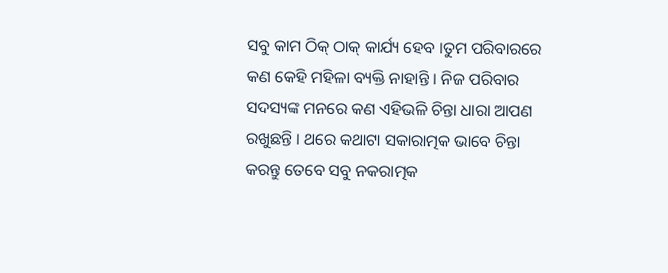ସବୁ କାମ ଠିକ୍ ଠାକ୍ କାର୍ଯ୍ୟ ହେବ ।ତୁମ ପରିବାରରେ କଣ କେହି ମହିଳା ବ୍ୟକ୍ତି ନାହାନ୍ତି । ନିଜ ପରିବାର ସଦସ୍ୟଙ୍କ ମନରେ କଣ ଏହିଭଳି ଚିନ୍ତା ଧାରା ଆପଣ ରଖୁଛନ୍ତି । ଥରେ କଥାଟା ସକାରାତ୍ମକ ଭାବେ ଚିନ୍ତା କରନ୍ତୁ ତେବେ ସବୁ ନକରାତ୍ମକ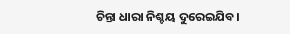ଚିନ୍ତା ଧାରା ନିଶ୍ଚୟ ଦୁରେଇଯିବ।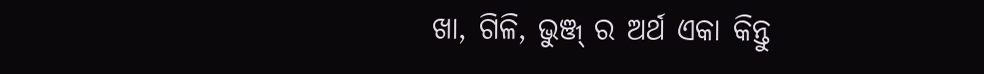ଖା, ଗିଳି, ଭୁଞ୍ଜ୍ ର ଅର୍ଥ ଏକା କିନ୍ତୁ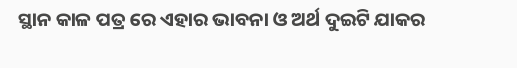ସ୍ଥାନ କାଳ ପତ୍ର ରେ ଏହାର ଭାବନା ଓ ଅର୍ଥ ଦୁଇଟି ଯାକର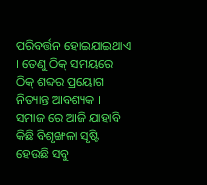ପରିବର୍ତ୍ତନ ହୋଇଯାଇଥାଏ । ତେଣୁ ଠିକ୍ ସମୟରେ ଠିକ୍ ଶବ୍ଦର ପ୍ରୟୋଗ ନିତ୍ୟାନ୍ତ ଆବଶ୍ୟକ ।
ସମାଜ ରେ ଆଜି ଯାହାବି କିଛି ବିଶୃଙ୍ଖଳା ସୃଷ୍ଟି ହେଉଛି ସବୁ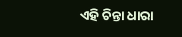ଏହି ଚିନ୍ତା ଧାରା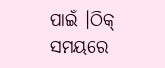ପାଇଁ ।ଠିକ୍ ସମୟରେ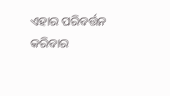ଏହାର ପରିବର୍ତ୍ତନ କରିବାର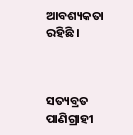ଆବଶ୍ୟକତା ରହିଛି ।



ସତ୍ୟବ୍ରତ ପାଣିଗ୍ରାହୀ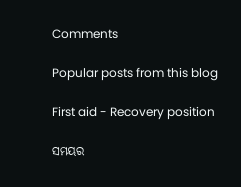Comments

Popular posts from this blog

First aid - Recovery position

ସମୟର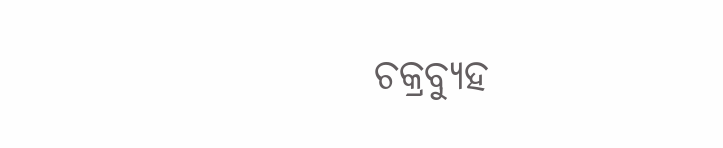ଚକ୍ରବ୍ୟୁହ